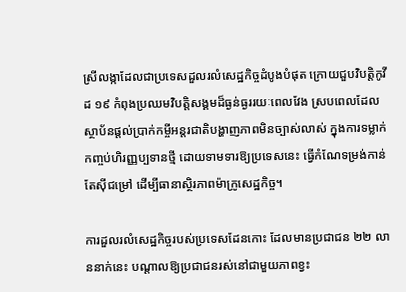ស្រីលង្កាដែលជាប្រទេសដួលរលំសេដ្ឋកិច្ចដំបូងបំផុត ក្រោយជួបវិបត្តិកូវីដ ១៩ កំពុងប្រឈមវិបត្តិសង្គមដ៏ធ្ងន់ធ្ងររយៈពេលវែង ស្របពេលដែលស្ថាប័នផ្តល់ប្រាក់កម្ចីអន្តរជាតិបង្ហាញភាពមិនច្បាស់លាស់ ក្នុងការទម្លាក់កញ្ចប់ហិរញ្ញប្បទានថ្មី ដោយទាមទារឱ្យប្រទេសនេះ ធ្វើកំណែទម្រង់កាន់តែស៊ីជម្រៅ ដើម្បីធានាស្ថិរភាពម៉ាក្រូសេដ្ឋកិច្ច។

ការដួលរលំសេដ្ឋកិច្ចរបស់ប្រទេសដែនកោះ ដែលមានប្រជាជន ២២ លាននាក់នេះ បណ្តាលឱ្យប្រជាជនរស់នៅជាមួយភាពខ្វះ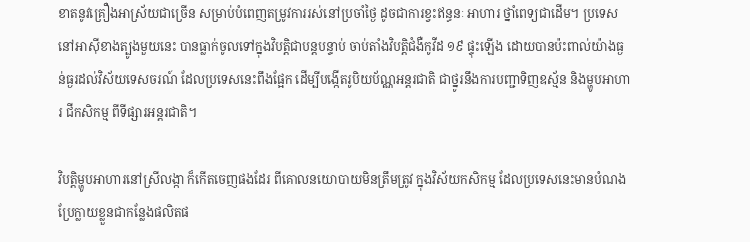ខាតនូវគ្រឿងអាស្រ័យជាច្រើន សម្រាប់បំពេញតម្រូវការរស់នៅប្រចាំថ្ងៃ ដូចជាការខ្វះឥន្ធនៈ អាហារ ថ្នាំពេទ្យជាដើម។ ប្រទេសនៅអាស៊ីខាងត្បូងមួយនេះ បានធ្លាក់ចូលទៅក្នុងវិបត្តិជាបន្តបន្ទាប់ ចាប់តាំងវិបត្តិជំងឺកូវីដ ១៩ ផ្ទុះឡើង ដោយបានប៉ះពាល់យ៉ាងធ្ងន់ធ្ងរដល់វិស័យទេសចរណ៍ ដែលប្រទេសនេះពឹងផ្អែក ដើម្បីបង្កើតរូបិយប័ណ្ណអន្តរជាតិ ជាថ្នូរនឹងការបញ្ជាទិញឧស្ម័ន និងម្ហូបអាហារ ជីកសិកម្ម ពីទីផ្សារអន្តរជាតិ។

វិបត្តិម្ហូបអាហារនៅស្រីលង្កា ក៏កើតចេញផងដែរ ពីគោលនយោបាយមិនត្រឹមត្រូវ ក្នុងវិស័យកសិកម្ម ដែលប្រទេសនេះមានបំណងប្រែក្លាយខ្លួនជាកន្លែងផលិតផ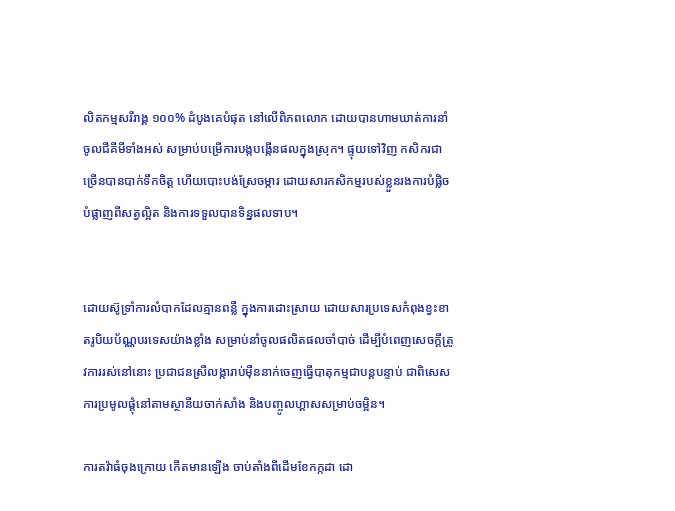លិតកម្មសរីរាង្គ ១០០% ដំបូងគេបំផុត នៅលើពិភពលោក ដោយបានហាមឃាត់ការនាំចូលជីគីមីទាំងអស់ សម្រាប់បម្រើការបង្កបង្កើនផលក្នុងស្រុក។ ផ្ទុយទៅវិញ កសិករជាច្រើនបានបាក់ទឹកចិត្ត ហើយបោះបង់ស្រែចម្ការ ដោយសារកសិកម្មរបស់ខ្លួនរងការបំផ្លិចបំផ្លាញពីសត្វល្អិត និងការទទួលបានទិន្នផលទាប។


ដោយស៊ូទ្រាំការលំបាកដែលគ្មានពន្លឺ ក្នុងការដោះស្រាយ ដោយសារប្រទេសកំពុងខ្វះខាតរូបិយប័ណ្ណបរទេសយ៉ាងខ្លាំង សម្រាប់នាំចូលផលិតផលចាំបាច់ ដើម្បីបំពេញសេចក្តីត្រូវការរស់នៅនោះ ប្រជាជនស្រីលង្ការាប់ម៉ឺននាក់ចេញធ្វើបាតុកម្មជាបន្តបន្ទាប់ ជាពិសេសការប្រមូលផ្តុំនៅតាមស្ថានីយចាក់សាំង និងបញ្ចូលហ្គាសសម្រាប់ចម្អិន។

ការតវ៉ាធំចុងក្រោយ កើតមានឡើង ចាប់តាំងពីដើមខែកក្កដា ដោ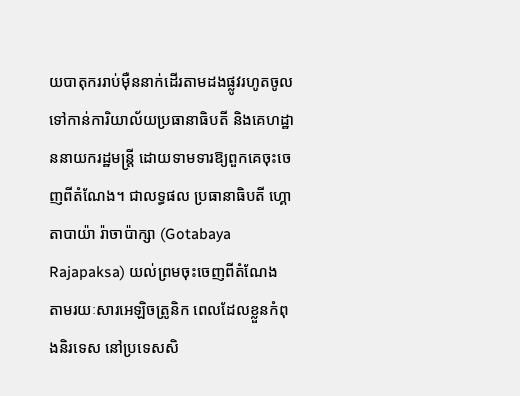យបាតុកររាប់ម៉ឺននាក់ដើរតាមដងផ្លូវរហូតចូលទៅកាន់ការិយាល័យប្រធានាធិបតី និងគេហដ្ឋាននាយករដ្ឋមន្ត្រី ដោយទាមទារឱ្យពួកគេចុះចេញពីតំណែង។ ជាលទ្ធផល ប្រធានាធិបតី ហ្គោតាបាយ៉ា រ៉ាចាប៉ាក្សា (Gotabaya Rajapaksa) យល់ព្រមចុះចេញពីតំណែង តាមរយៈសារអេឡិចត្រូនិក ពេលដែលខ្លួនកំពុងនិរទេស នៅប្រទេសសិ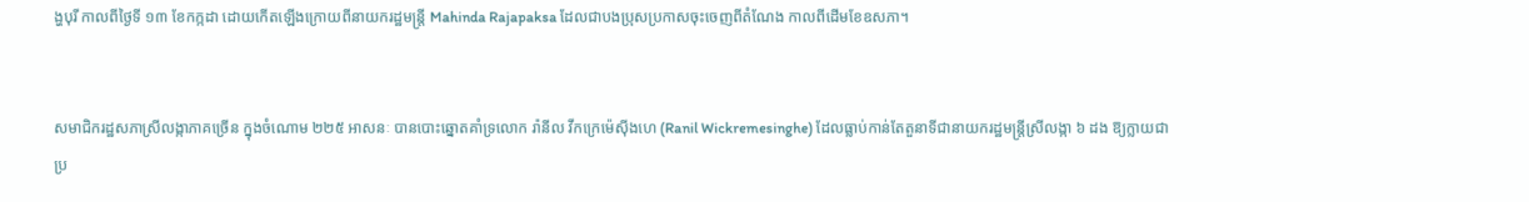ង្ហបុរី កាលពីថ្ងៃទី ១៣ ខែកក្កដា ដោយកើតឡើងក្រោយពីនាយករដ្ឋមន្ត្រី Mahinda Rajapaksa ដែលជាបងប្រុសប្រកាសចុះចេញពីតំណែង កាលពីដើមខែឧសភា។


សមាជិករដ្ឋសភាស្រីលង្កាភាគច្រើន ក្នុងចំណោម ២២៥ អាសនៈ បានបោះឆ្នោតគាំទ្រលោក រ៉ានីល វីកក្រេម៉េស៊ីងហេ (Ranil Wickremesinghe) ដែលធ្លាប់កាន់តែតួនាទីជានាយករដ្ឋមន្ត្រីស្រីលង្កា ៦ ដង ឱ្យក្លាយជាប្រ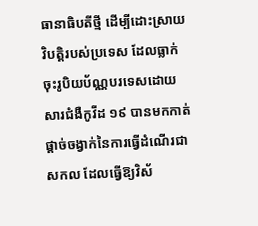ធានាធិបតីថ្មី ដើម្បីដោះស្រាយវិបត្តិរបស់ប្រទេស ដែលធ្លាក់ចុះរូបិយប័ណ្ណបរទេសដោយសារជំងឺកូវីដ ១៩ បានមកកាត់ផ្តាច់ចង្វាក់នៃការធ្វើដំណើរជាសកល ដែលធ្វើឱ្យវិស័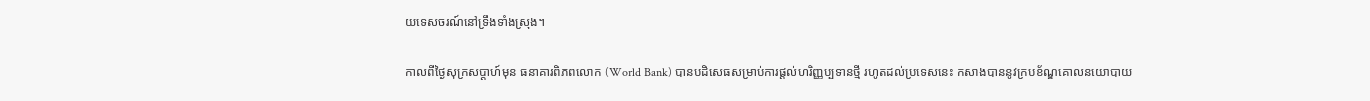យទេសចរណ៍នៅទ្រឹងទាំងស្រុង។

កាលពីថ្ងៃសុក្រសប្តាហ៍មុន ធនាគារពិភពលោក (World Bank) បានបដិសេធសម្រាប់ការផ្តល់ហរិញ្ញប្បទានថ្មី រហូតដល់ប្រទេសនេះ កសាងបាននូវក្របខ័ណ្ឌគោលនយោបាយ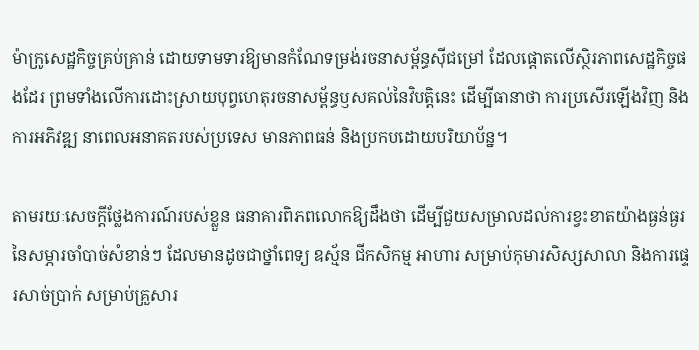ម៉ាក្រូសេដ្ឋកិច្ចគ្រប់គ្រាន់ ដោយទាមទារឱ្យមានកំណែទម្រង់រចនាសម្ព័ន្ធស៊ីជម្រៅ ដែលផ្តោតលើស្ថិរភាពសេដ្ឋកិច្ចផងដែរ ព្រមទាំងលើការដោះស្រាយបុព្វហេតុរចនាសម្ព័ន្ធឫសគល់នៃវិបត្តិនេះ ដើម្បីធានាថា ការប្រសើរឡើងវិញ និងការអភិវឌ្ឍ នាពេលអនាគតរបស់ប្រទេស មានភាពធន់ និងប្រកបដោយបរិយាប័ន្ន។

តាមរយៈសេចក្តីថ្លែងការណ៍របស់ខ្លួន ធនាគារពិភពលោកឱ្យដឹងថា ដើម្បីជួយសម្រាលដល់ការខ្វះខាតយ៉ាងធ្ងន់ធ្ងរនៃសម្ភារចាំបាច់សំខាន់ៗ ដែលមានដូចជាថ្នាំពេទ្យ ឧស្ម័ន ជីកសិកម្ម អាហារ សម្រាប់កុមារសិស្សសាលា និងការផ្ទេរសាច់ប្រាក់ សម្រាប់គ្រួសារ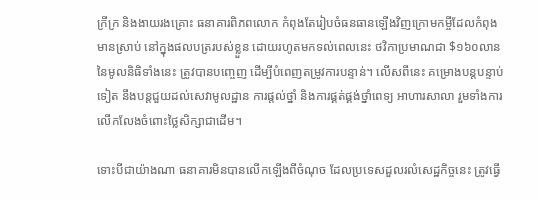ក្រីក្រ និងងាយរងគ្រោះ ធនាគារពិភពលោក កំពុងតែរៀបចំធនធានឡើងវិញក្រោមកម្ចីដែលកំពុងមានស្រាប់ នៅក្នុងផលបត្ររបស់ខ្លួន ដោយរហូតមកទល់ពេលនេះ ថវិកាប្រមាណជា $១៦០លាននៃមូលនិធិទាំងនេះ ត្រូវបានបញ្ចេញ ដើម្បីបំពេញតម្រូវការបន្ទាន់។ លើសពីនេះ គម្រោងបន្តបន្ទាប់ទៀត នឹងបន្តជួយដល់សេវាមូលដ្ឋាន ការផ្តល់ថ្នាំ និងការផ្គត់ផ្គង់ថ្នាំពេទ្យ អាហារសាលា រួមទាំងការលើកលែងចំពោះថ្លៃសិក្សាជាដើម។

ទោះបីជាយ៉ាងណា ធនាគារមិនបានលើកឡើងពីចំណុច ដែលប្រទេសដួលរលំសេដ្ឋកិច្ចនេះ ត្រូវធ្វើ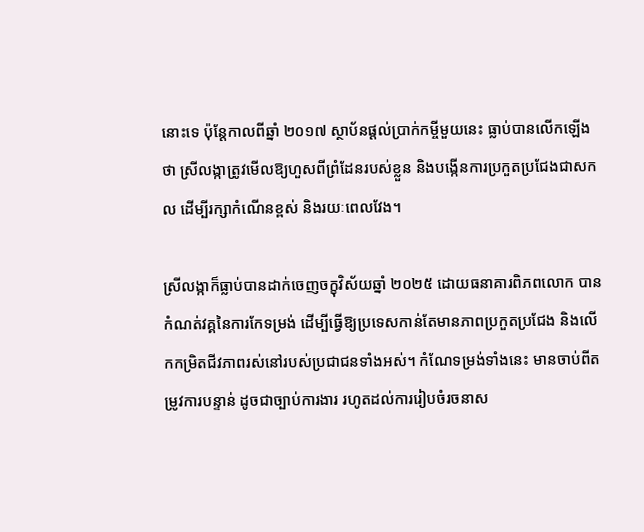នោះទេ ប៉ុន្តែកាលពីឆ្នាំ ២០១៧ ស្ថាប័នផ្តល់ប្រាក់កម្ចីមួយនេះ ធ្លាប់បានលើកឡើងថា ស្រីលង្កាត្រូវមើលឱ្យហួសពីព្រំដែនរបស់ខ្លួន និងបង្កើនការប្រកួតប្រជែងជាសកល ដើម្បីរក្សាកំណើនខ្ពស់ និងរយៈពេលវែង។

ស្រីលង្កាក៏ធ្លាប់បានដាក់ចេញចក្ខុវិស័យឆ្នាំ ២០២៥ ដោយធនាគារពិភពលោក បានកំណត់វគ្គនៃការកែទម្រង់ ដើម្បីធ្វើឱ្យប្រទេសកាន់តែមានភាពប្រកួតប្រជែង និងលើកកម្រិតជីវភាពរស់នៅរបស់ប្រជាជនទាំងអស់។ កំណែទម្រង់ទាំងនេះ មានចាប់ពីតម្រូវការបន្ទាន់ ដូចជាច្បាប់ការងារ រហូតដល់ការរៀបចំរចនាស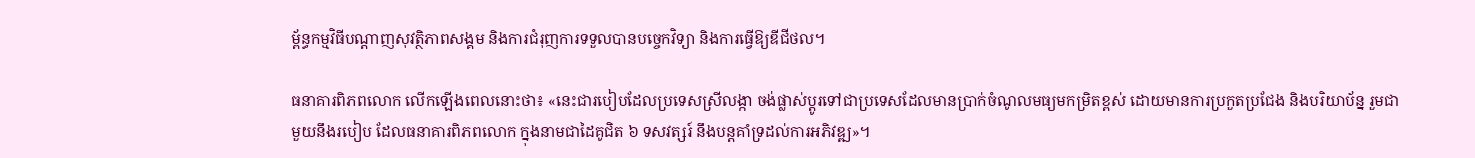ម្ព័ន្ធកម្មវិធីបណ្តាញសុវត្ថិភាពសង្គម និងការជំរុញការទទួលបានបច្ចេកវិទ្យា និងការធ្វើឱ្យឌីជីថល។

ធនាគារពិភពលោក លើកឡើងពេលនោះថា៖ «នេះជារបៀបដែលប្រទេសស្រីលង្កា ចង់ផ្លាស់ប្តូរទៅជាប្រទេសដែលមានប្រាក់ចំណូលមធ្យមកម្រិតខ្ពស់ ដោយមានការប្រកួតប្រជែង និងបរិយាប័ន្ន រួមជាមួយនឹងរបៀប ដែលធនាគារពិភពលោក ក្នុងនាមជាដៃគូជិត ៦ ទសវត្សរ៍ នឹងបន្តគាំទ្រដល់ការអភិវឌ្ឍ»។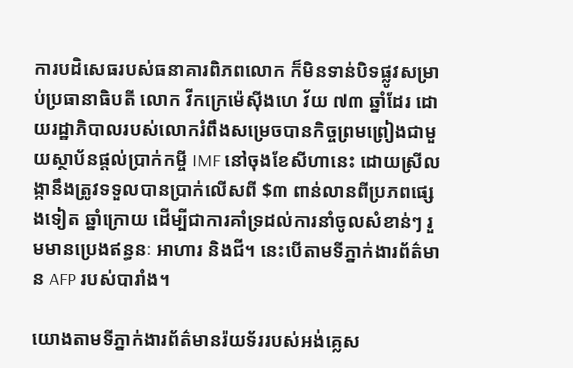ការបដិសេធរបស់ធនាគារពិភពលោក ក៏មិនទាន់បិទផ្លូវសម្រាប់ប្រធានាធិបតី លោក វីកក្រេម៉េស៊ីងហេ វ័យ ៧៣ ឆ្នាំដែរ ដោយរដ្ឋាភិបាលរបស់លោករំពឹងសម្រេចបានកិច្ចព្រមព្រៀងជាមួយស្ថាប័នផ្តល់ប្រាក់កម្ចី IMF នៅចុងខែសីហានេះ ដោយស្រីលង្កានឹងត្រូវទទួលបានប្រាក់លើសពី $៣ ពាន់លានពីប្រភពផ្សេងទៀត ឆ្នាំក្រោយ ដើម្បីជាការគាំទ្រដល់ការនាំចូលសំខាន់ៗ រួមមានប្រេងឥន្ធនៈ អាហារ និងជី។ នេះបើតាមទីភ្នាក់ងារព័ត៌មាន AFP របស់បារាំង។

យោងតាមទីភ្នាក់ងារព័ត៌មានរ៉យទ័ររបស់អង់គ្លេស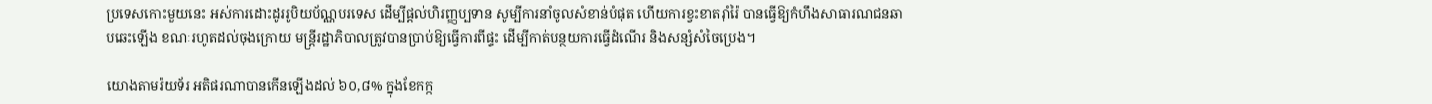ប្រទេសកោះមួយនេះ អស់ការដោះដូររូបិយប័ណ្ណបរទេស ដើម្បីផ្តល់ហិរញ្ញប្បទាន សូម្បីការនាំចូលសំខាន់បំផុត ហើយការខ្វះខាតរ៉ាំរ៉ៃ បានធ្វើឱ្យកំហឹងសាធារណជនឆាបឆេះឡើង ខណៈរហូតដល់ចុងក្រោយ មន្ត្រីរដ្ឋាភិបាលត្រូវបានប្រាប់ឱ្យធ្វើការពីផ្ទះ ដើម្បីកាត់បន្ថយការធ្វើដំណើរ និងសន្សំសំចៃប្រេង។

យោងតាមរ៉យទ័រ អតិផរណាបានកើនឡើងដល់ ៦០,៨% ក្នុងខែកក្ក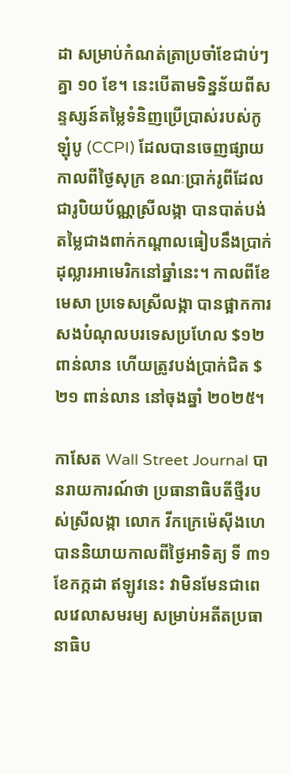ដា សម្រាប់កំណត់ត្រាប្រចាំខែជាប់ៗគ្នា ១០ ខែ។ នេះបើតាមទិន្នន័យពីសន្ទស្សន៍តម្លៃទំនិញប្រើប្រាស់របស់កូឡុំបូ (CCPI) ដែលបានចេញផ្សាយ កាលពីថ្ងៃសុក្រ ខណៈប្រាក់រូពីដែលជារូបិយប័ណ្ណស្រីលង្កា បានបាត់បង់តម្លៃជាងពាក់កណ្តាលធៀបនឹងប្រាក់ដុល្លារអាមេរិកនៅឆ្នាំនេះ។ កាលពីខែមេសា ប្រទេសស្រីលង្កា បានផ្អាកការសងបំណុលបរទេសប្រហែល $១២ ពាន់លាន ហើយត្រូវបង់ប្រាក់ជិត $២១ ពាន់លាន នៅចុងឆ្នាំ ២០២៥។

កាសែត Wall Street Journal បានរាយការណ៍ថា ប្រធានាធិបតីថ្មីរបស់ស្រីលង្កា លោក វីកក្រេម៉េស៊ីងហេ បាននិយាយកាលពីថ្ងៃអាទិត្យ ទី ៣១ ខែកក្កដា ឥឡូវនេះ វាមិនមែនជាពេលវេលាសមរម្យ សម្រាប់អតីតប្រធានាធិប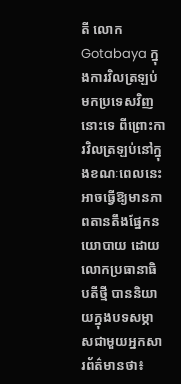តី លោក Gotabaya ក្នុងការវិលត្រឡប់មកប្រទេសវិញនោះទេ ពីព្រោះការវិលត្រឡប់នៅក្នុងខណៈពេលនេះ អាចធ្វើឱ្យមានភាពតានតឹងផ្នែកនយោបាយ ដោយលោកប្រធានាធិបតីថ្មី បាននិយាយក្នុងបទសម្ភាសជាមួយអ្នកសារព័ត៌មានថា៖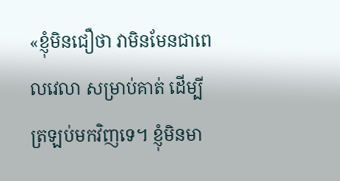«ខ្ញុំមិនជឿថា វាមិនមែនជាពេលវេលា សម្រាប់គាត់ ដើម្បីត្រឡប់មកវិញទេ។ ខ្ញុំមិនមា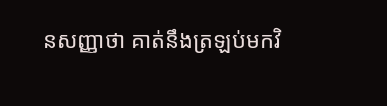នសញ្ញាថា គាត់នឹងត្រឡប់មកវិ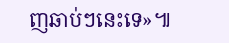ញឆាប់ៗនេះទេ»៕